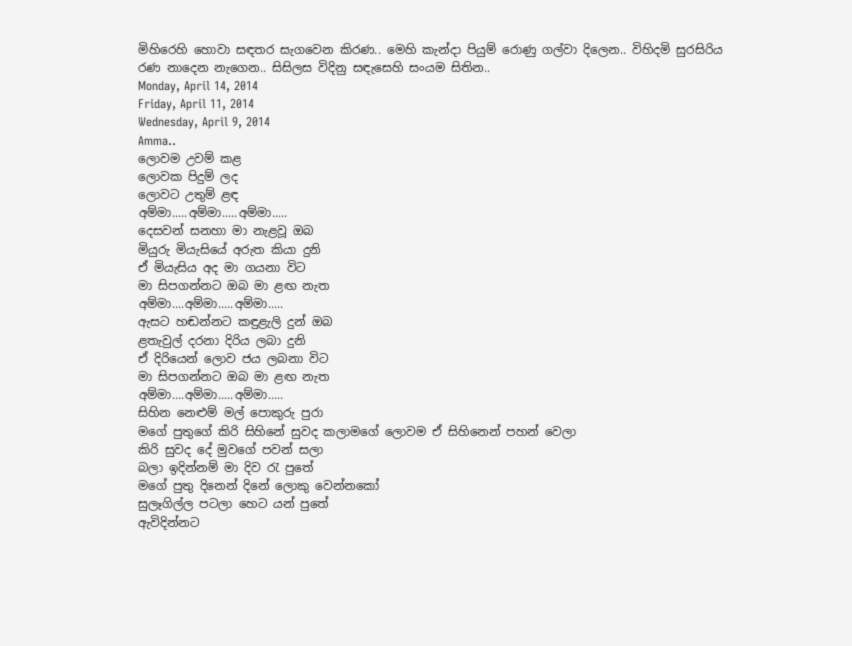මිහිරෙහි හොවා සඳතර සැගවෙන කිරණ.. මෙහි කැන්දා පියුම් රොණු ගල්වා දිලෙන.. විහිදමි සුරසිරිය රණ නාදෙන නැගෙන.. සිසිලස විදිනු සඳැසෙහි සංයම සිතින..
Monday, April 14, 2014
Friday, April 11, 2014
Wednesday, April 9, 2014
Amma..
ලොවම උවම් කළ
ලොවක පිදුම් ලද
ලොවට උතුම් ළඳ
අම්මා.....අම්මා.....අම්මා.....
දෙසවන් සනහා මා නැළවූ ඔබ
මියුරු මියැසියේ අරුත කියා දුනි
ඒ මියැසිය අද මා ගයනා විට
මා සිපගන්නට ඔබ මා ළඟ නැත
අම්මා....අම්මා.....අම්මා.....
ඇසට හඬන්නට කඳුළැලි දුන් ඔබ
ළතැවුල් දරනා දිරිය ලබා දුනි
ඒ දිරියෙන් ලොව ජය ලබනා විට
මා සිපගන්නට ඔබ මා ළඟ නැත
අම්මා....අම්මා.....අම්මා.....
සිහින නෙළුම් මල් පොකුරු පුරා
මගේ පුතුගේ කිරි සිහිනේ සුවද කලාමගේ ලොවම ඒ සිහිනෙන් පහන් වෙලා
කිරි සුවද දේ මුවගේ පවන් සලා
බලා ඉදින්නම් මා දිව රැ පුතේ
මගේ පුතු දිනෙන් දිනේ ලොකු වෙන්නකෝ
සුලෑගිල්ල පටලා හෙට යන් පුතේ
ඇවිදින්නට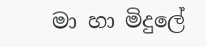මා හා මිදුලේ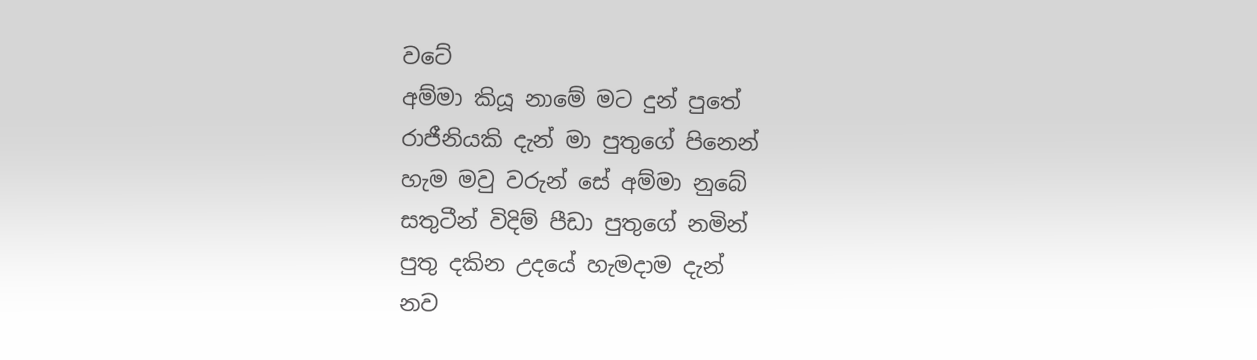වටේ
අම්මා කියූ නාමේ මට දුන් පුතේ
රාජීනියකි දැන් මා පුතුගේ පිනෙන්
හැම මවු වරුන් සේ අම්මා නුබේ
සතුටීන් විදිම් පීඩා පුතුගේ නමින්
පුතු දකින උදයේ හැමදාම දැන්
නව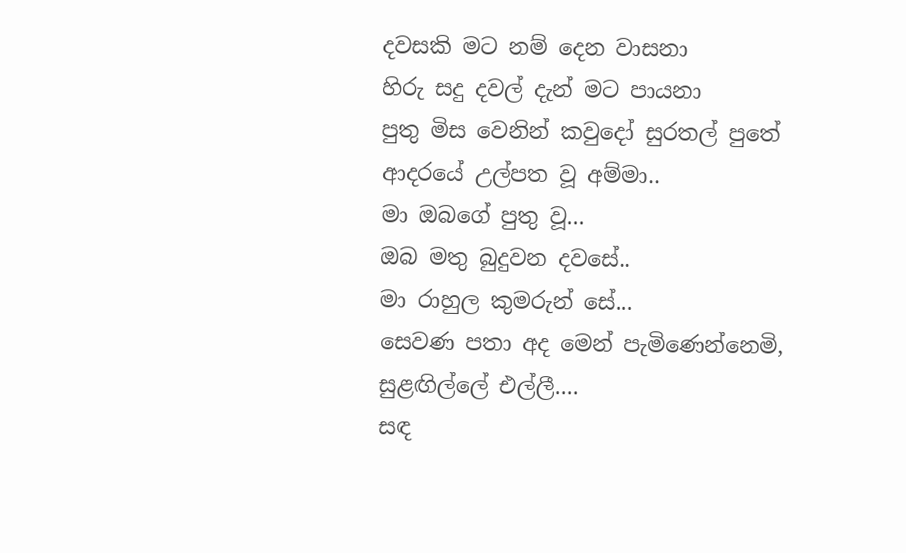දවසකි මට නම් දෙන වාසනා
හිරු සදු දවල් දැන් මට පායනා
පුතු මිස වෙනින් කවුදෝ සුරතල් පුතේ
ආදරයේ උල්පත වූ අම්මා..
මා ඔබගේ පුතු වූ...
ඔබ මතු බුදුවන දවසේ..
මා රාහුල කුමරුන් සේ...
සෙවණ පතා අද මෙන් පැමිණෙන්නෙමි,
සුළඟිල්ලේ එල්ලී....
සඳ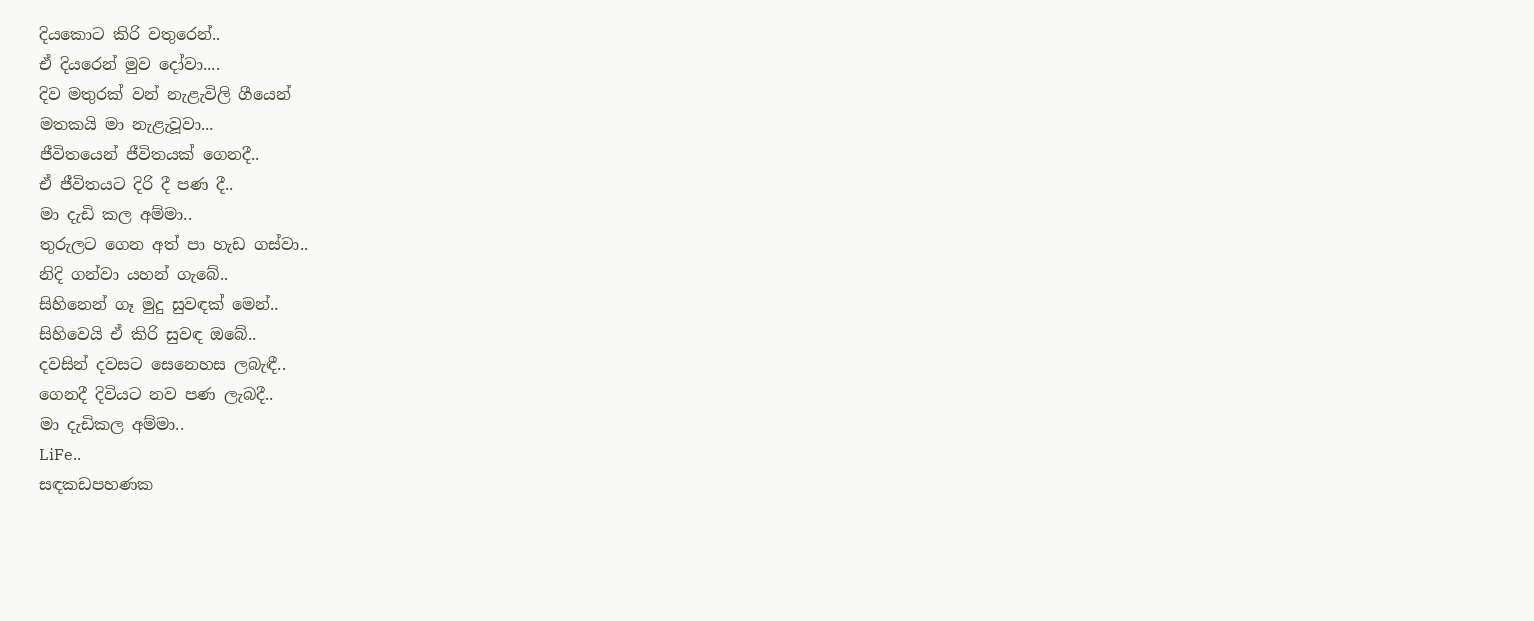දියකොට කිරි වතුරෙන්..
ඒ දියරෙන් මුව දෝවා....
දිව මතුරක් වන් නැළැවිලි ගීයෙන්
මතකයි මා නැළැවූවා...
ජීවිතයෙන් ජීවිතයක් ගෙනදී..
ඒ ජීවිතයට දිරි දී පණ දී..
මා දැඩි කල අම්මා..
තුරුලට ගෙන අත් පා හැඩ ගස්වා..
නිදි ගන්වා යහන් ගැබේ..
සිහිනෙන් ගෑ මුදු සුවඳක් මෙන්..
සිහිවෙයි ඒ කිරි සුවඳ ඔබේ..
දවසින් දවසට සෙනෙහස ලබැඳී..
ගෙනදී දිවියට නව පණ ලැබදී..
මා දැඩිකල අම්මා..
LiFe..
සඳකඩපහණක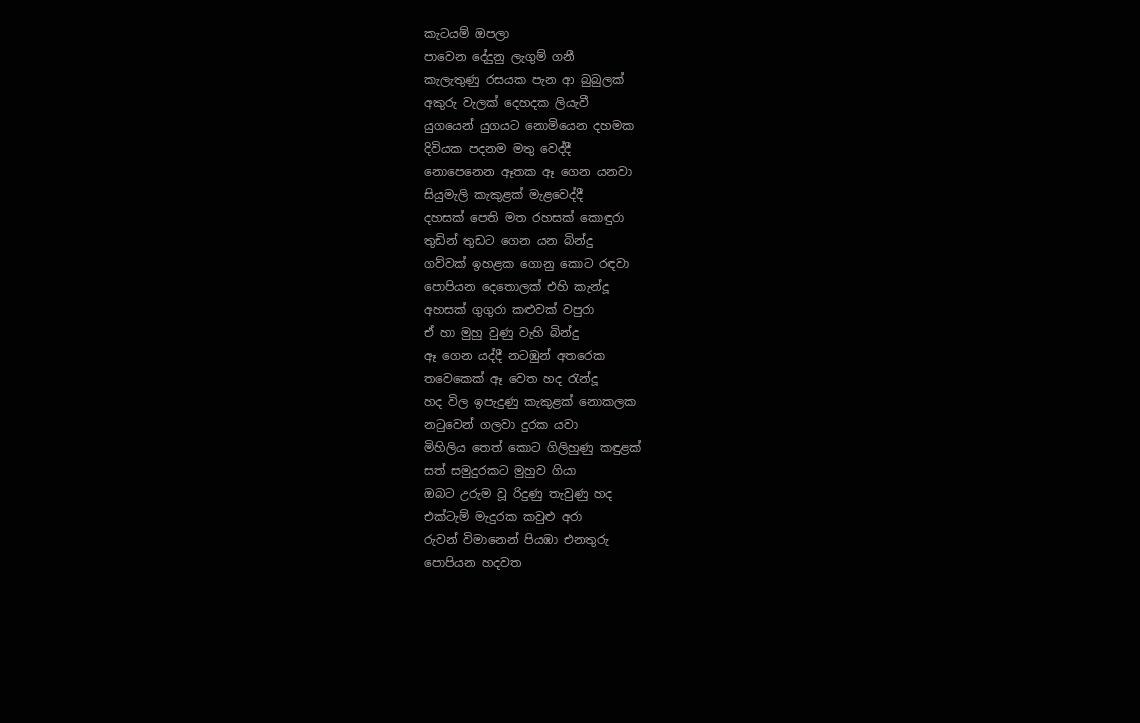කැටයම් ඔපලා
පාවෙන දේදුනු ලැගුම් ගනී
කැලැතුණු රසයක පැන ආ බුබුලක්
අකුරු වැලක් දෙහදක ලියැවී
යුගයෙන් යුගයට නොමියෙන දහමක
දිවියක පදනම මතු වෙද්දී
නොපෙනෙන ඈතක ඈ ගෙන යනවා
සියුමැලි කැකුළක් මැළවෙද්දී
දහසක් පෙති මත රහසක් කොඳුරා
තුඩින් තුඩට ගෙන යන බින්දු
ගව්වක් ඉහළක ගොනු කොට රඳවා
පොපියන දෙතොලක් එහි කැන්දූ
අහසක් ගුගුරා කළුවක් වපුරා
ඒ හා මුහු වුණු වැහි බින්දු
ඈ ගෙන යද්දී නටඹුන් අතරෙක
තවෙකෙක් ඈ වෙත හද රැන්දූ
හද විල ඉපැදුණු කැකුළක් නොකලක
නටුවෙන් ගලවා දුරක යවා
මිහිලිය තෙත් කොට ගිලිහුණු කඳුළක්
සත් සමුදුරකට මුහුව ගියා
ඔබට උරුම වූ රිදුණු තැවුණු හද
එක්ටැම් මැදුරක කවුළු අරා
රුවන් විමානෙන් පියඹා එනතුරු
පොපියන හදවත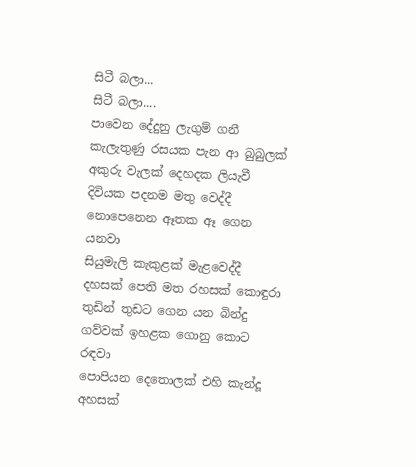සිටී බලා...
සිටී බලා....
පාවෙන දේදුනු ලැගුම් ගනී
කැලැතුණු රසයක පැන ආ බුබුලක්
අකුරු වැලක් දෙහදක ලියැවී
දිවියක පදනම මතු වෙද්දී
නොපෙනෙන ඈතක ඈ ගෙන යනවා
සියුමැලි කැකුළක් මැළවෙද්දී
දහසක් පෙති මත රහසක් කොඳුරා
තුඩින් තුඩට ගෙන යන බින්දු
ගව්වක් ඉහළක ගොනු කොට රඳවා
පොපියන දෙතොලක් එහි කැන්දූ
අහසක්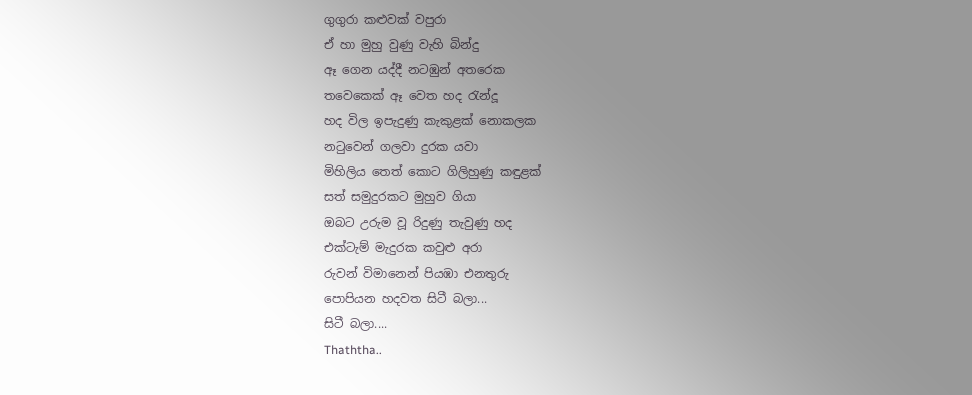ගුගුරා කළුවක් වපුරා
ඒ හා මුහු වුණු වැහි බින්දු
ඈ ගෙන යද්දී නටඹුන් අතරෙක
තවෙකෙක් ඈ වෙත හද රැන්දූ
හද විල ඉපැදුණු කැකුළක් නොකලක
නටුවෙන් ගලවා දුරක යවා
මිහිලිය තෙත් කොට ගිලිහුණු කඳුළක්
සත් සමුදුරකට මුහුව ගියා
ඔබට උරුම වූ රිදුණු තැවුණු හද
එක්ටැම් මැදුරක කවුළු අරා
රුවන් විමානෙන් පියඹා එනතුරු
පොපියන හදවත සිටී බලා...
සිටී බලා....
Thaththa..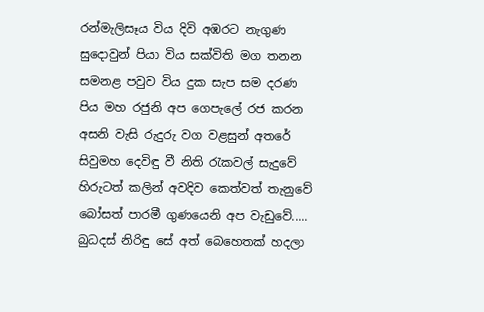රන්මැලිසෑය විය දිවි අඹරට නැගුණ
සුදොවුන් පියා විය සක්විති මග තනන
සමනළ පවුව විය දුක සැප සම දරණ
පිය මහ රජුනි අප ගෙපැලේ රජ කරන
අසනි වැසි රුදුරු වග වළසුන් අතරේ
සිවුමහ දෙවිඳු වී නිති රැකවල් සැදුවේ
හිරුටත් කලින් අවදිව කෙත්වත් තැනුවේ
බෝසත් පාරමී ගුණයෙනි අප වැඩුවේ.....
බුධදස් නිරිඳු සේ අත් බෙහෙතක් හදලා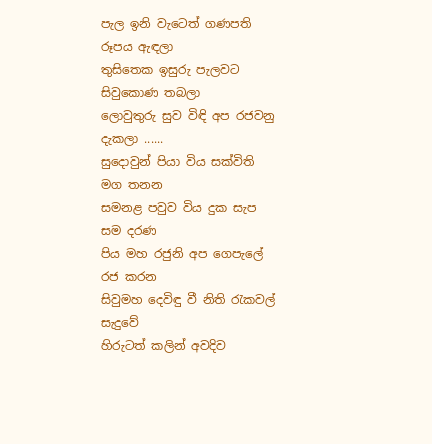පැල ඉනි වැටෙත් ගණපති රූපය ඇඳලා
තුසිතෙක ඉසුරු පැලවට සිවුකොණ තබලා
ලොවුතුරු සුව විඳි අප රජවනු දැකලා ......
සුදොවුන් පියා විය සක්විති මග තනන
සමනළ පවුව විය දුක සැප සම දරණ
පිය මහ රජුනි අප ගෙපැලේ රජ කරන
සිවුමහ දෙවිඳු වී නිති රැකවල් සැදුවේ
හිරුටත් කලින් අවදිව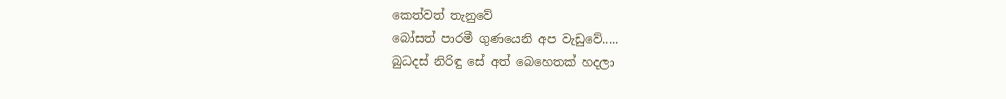කෙත්වත් තැනුවේ
බෝසත් පාරමී ගුණයෙනි අප වැඩුවේ.....
බුධදස් නිරිඳු සේ අත් බෙහෙතක් හදලා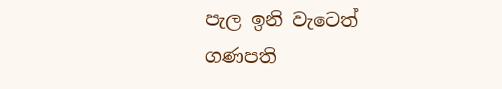පැල ඉනි වැටෙත් ගණපති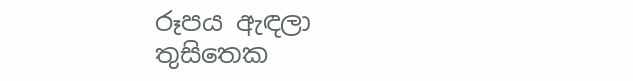රූපය ඇඳලා
තුසිතෙක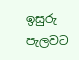ඉසුරු පැලවට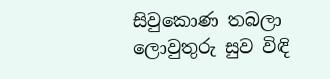සිවුකොණ තබලා
ලොවුතුරු සුව විඳි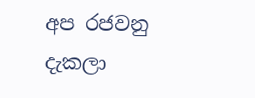අප රජවනු දැකලා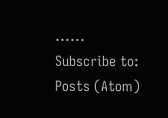......
Subscribe to:
Posts (Atom)